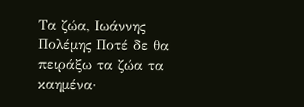Τα ζώα, Ιωάννης Πολέμης Ποτέ δε θα πειράξω τα ζώα τα καημένα·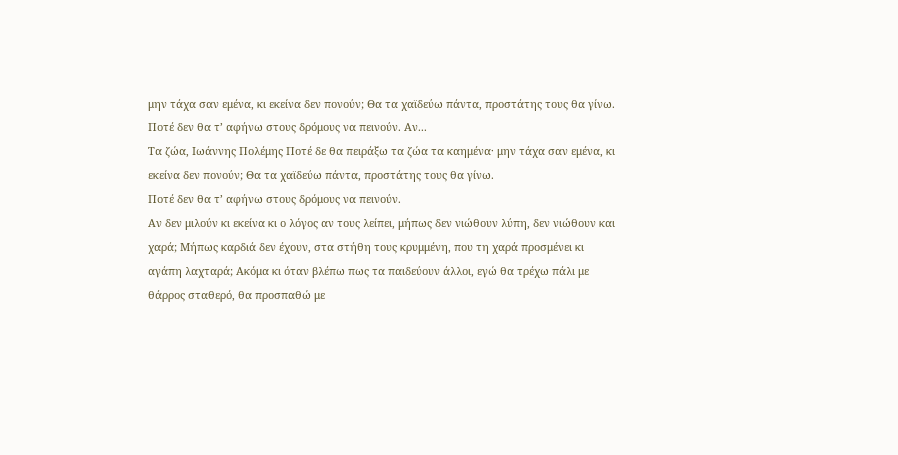μην τάχα σαν εμένα, κι εκείνα δεν πονούν; Θα τα χαϊδεύω πάντα, προστάτης τους θα γίνω. Ποτέ δεν θα τ’ αφήνω στους δρόμους να πεινούν. Aν...
Τα ζώα, Ιωάννης Πολέμης Ποτέ δε θα πειράξω τα ζώα τα καημένα· μην τάχα σαν εμένα, κι εκείνα δεν πονούν; Θα τα χαϊδεύω πάντα, προστάτης τους θα γίνω.
Ποτέ δεν θα τ’ αφήνω στους δρόμους να πεινούν.
Aν δεν μιλούν κι εκείνα κι ο λόγος αν τους λείπει, μήπως δεν νιώθουν λύπη, δεν νιώθουν και χαρά; Μήπως καρδιά δεν έχουν, στα στήθη τους κρυμμένη, που τη χαρά προσμένει κι αγάπη λαχταρά; Aκόμα κι όταν βλέπω πως τα παιδεύουν άλλοι, εγώ θα τρέχω πάλι με θάρρος σταθερό, θα προσπαθώ με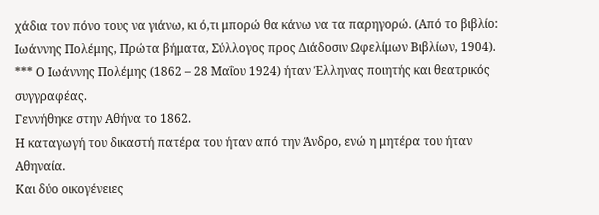χάδια τον πόνο τους να γιάνω, κι ό,τι μπορώ θα κάνω να τα παρηγορώ. (Από το βιβλίο: Iωάννης Πολέμης, Πρώτα βήματα, Σύλλογος προς Διάδοσιν Ωφελίμων Bιβλίων, 1904). *** Ο Ιωάννης Πολέμης (1862 – 28 Μαΐου 1924) ήταν Έλληνας ποιητής και θεατρικός συγγραφέας.
Γεννήθηκε στην Αθήνα το 1862.
Η καταγωγή του δικαστή πατέρα του ήταν από την Άνδρο, ενώ η μητέρα του ήταν Αθηναία.
Και δύο οικογένειες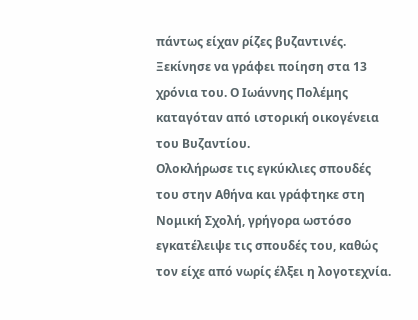πάντως είχαν ρίζες βυζαντινές.
Ξεκίνησε να γράφει ποίηση στα 13 χρόνια του. Ο Ιωάννης Πολέμης καταγόταν από ιστορική οικογένεια του Βυζαντίου.
Ολοκλήρωσε τις εγκύκλιες σπουδές του στην Αθήνα και γράφτηκε στη Νομική Σχολή, γρήγορα ωστόσο εγκατέλειψε τις σπουδές του, καθώς τον είχε από νωρίς έλξει η λογοτεχνία.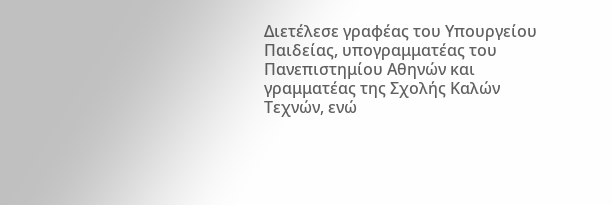Διετέλεσε γραφέας του Υπουργείου Παιδείας, υπογραμματέας του Πανεπιστημίου Αθηνών και γραμματέας της Σχολής Καλών Τεχνών, ενώ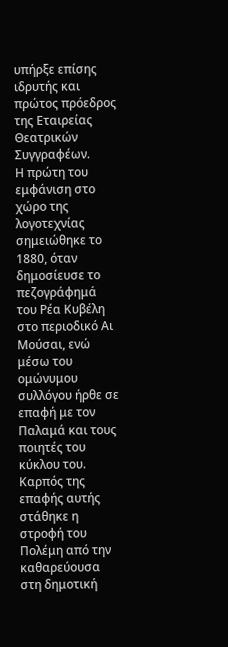υπήρξε επίσης ιδρυτής και πρώτος πρόεδρος της Εταιρείας Θεατρικών Συγγραφέων.
Η πρώτη του εμφάνιση στο χώρο της λογοτεχνίας σημειώθηκε το 1880, όταν δημοσίευσε το πεζογράφημά του Ρέα Κυβέλη στο περιοδικό Αι Μούσαι, ενώ μέσω του ομώνυμου συλλόγου ήρθε σε επαφή με τον Παλαμά και τους ποιητές του κύκλου του.
Καρπός της επαφής αυτής στάθηκε η στροφή του Πολέμη από την καθαρεύουσα στη δημοτική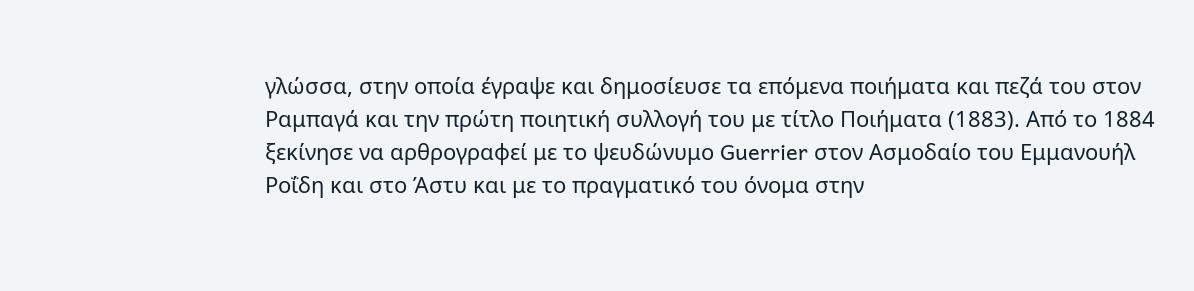γλώσσα, στην οποία έγραψε και δημοσίευσε τα επόμενα ποιήματα και πεζά του στον Ραμπαγά και την πρώτη ποιητική συλλογή του με τίτλο Ποιήματα (1883). Από το 1884 ξεκίνησε να αρθρογραφεί με το ψευδώνυμο Guerrier στον Ασμοδαίο του Εμμανουήλ Ροΐδη και στο Άστυ και με το πραγματικό του όνομα στην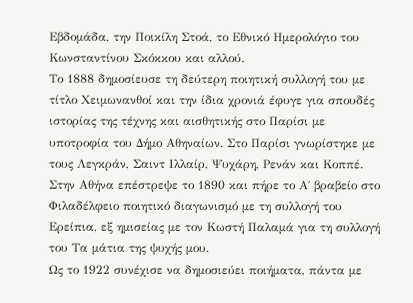Εβδομάδα, την Ποικίλη Στοά, το Εθνικό Ημερολόγιο του Κωνσταντίνου Σκόκκου και αλλού.
Το 1888 δημοσίευσε τη δεύτερη ποιητική συλλογή του με τίτλο Χειμωνανθοί και την ίδια χρονιά έφυγε για σπουδές ιστορίας της τέχνης και αισθητικής στο Παρίσι με υποτροφία του Δήμο Αθηναίων. Στο Παρίσι γνωρίστηκε με τους Λεγκράν, Σαιντ Ιλλαίρ, Ψυχάρη, Ρενάν και Κοππέ. Στην Αθήνα επέστρεψε το 1890 και πήρε το Α΄ βραβείο στο Φιλαδέλφειο ποιητικό διαγωνισμό με τη συλλογή του Ερείπια, εξ ημισείας με τον Κωστή Παλαμά για τη συλλογή του Τα μάτια της ψυχής μου.
Ως το 1922 συνέχισε να δημοσιεύει ποιήματα, πάντα με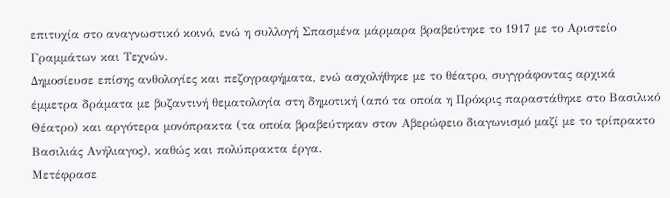επιτυχία στο αναγνωστικό κοινό, ενώ η συλλογή Σπασμένα μάρμαρα βραβεύτηκε το 1917 με το Αριστείο Γραμμάτων και Τεχνών.
Δημοσίευσε επίσης ανθολογίες και πεζογραφήματα, ενώ ασχολήθηκε με το θέατρο, συγγράφοντας αρχικά έμμετρα δράματα με βυζαντινή θεματολογία στη δημοτική (από τα οποία η Πρόκρις παραστάθηκε στο Βασιλικό Θέατρο) και αργότερα μονόπρακτα (τα οποία βραβεύτηκαν στον Αβερώφειο διαγωνισμό μαζί με το τρίπρακτο Βασιλιάς Ανήλιαγος), καθώς και πολύπρακτα έργα.
Μετέφρασε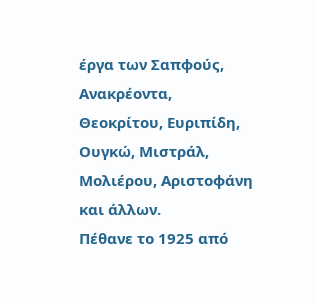έργα των Σαπφούς, Ανακρέοντα, Θεοκρίτου, Ευριπίδη, Ουγκώ, Μιστράλ, Μολιέρου, Αριστοφάνη και άλλων.
Πέθανε το 1925 από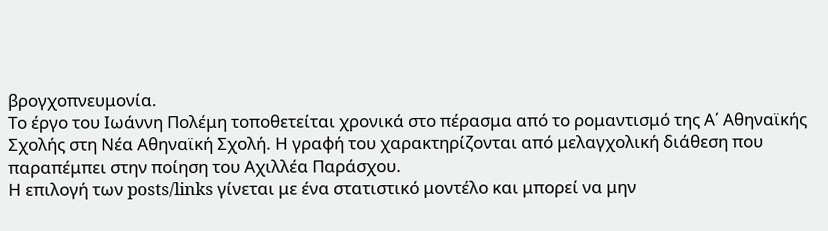βρογχοπνευμονία.
Το έργο του Ιωάννη Πολέμη τοποθετείται χρονικά στο πέρασμα από το ρομαντισμό της Α΄ Αθηναϊκής Σχολής στη Νέα Αθηναϊκή Σχολή. Η γραφή του χαρακτηρίζονται από μελαγχολική διάθεση που παραπέμπει στην ποίηση του Αχιλλέα Παράσχου.
Η επιλογή των posts/links γίνεται με ένα στατιστικό μοντέλο και μπορεί να μην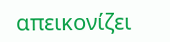απεικονίζει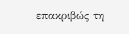επακριβώς τη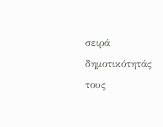σειρά δημοτικότητάς τους